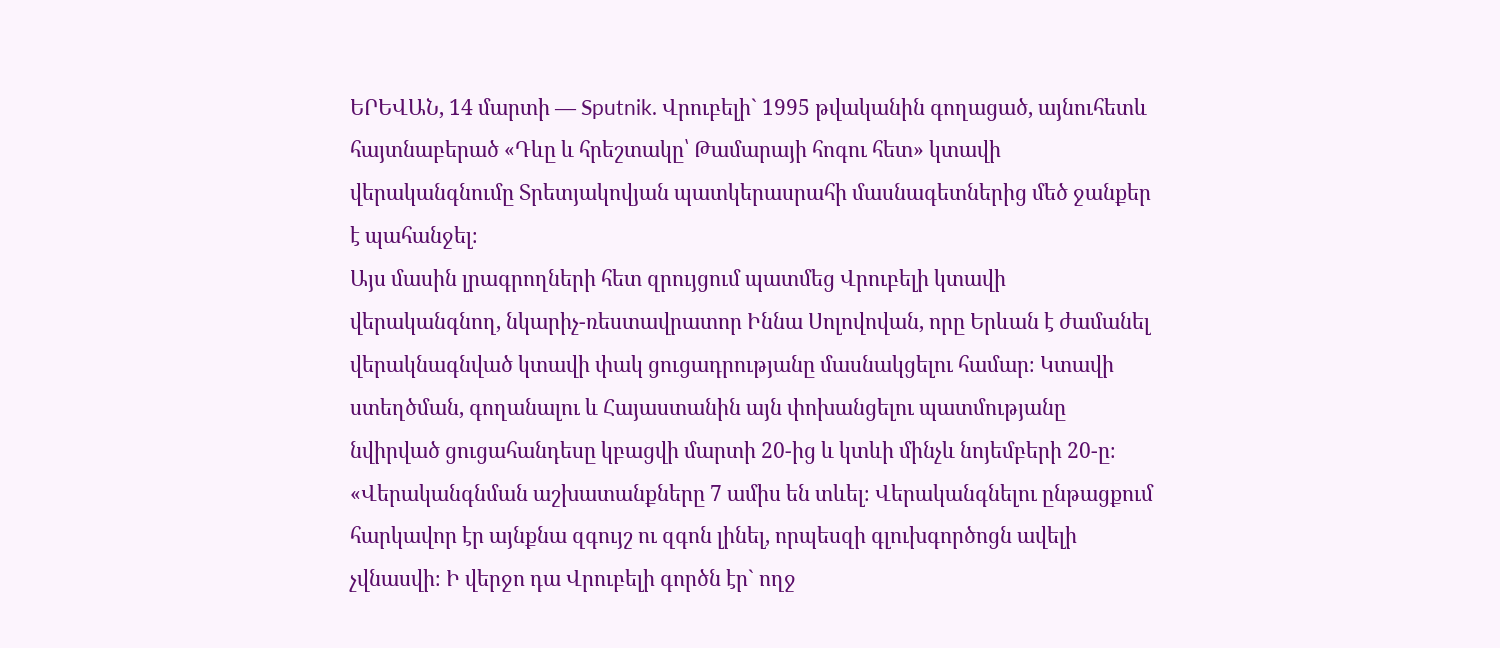ԵՐԵՎԱՆ, 14 մարտի — Sputnik. Վրուբելի` 1995 թվականին գողացած, այնուհետև հայտնաբերած «Դևը և հրեշտակը՝ Թամարայի հոգու հետ» կտավի վերականգնումը Տրետյակովյան պատկերասրահի մասնագետներից մեծ ջանքեր է պահանջել։
Այս մասին լրագրողների հետ զրույցում պատմեց Վրուբելի կտավի վերականգնող, նկարիչ-ռեստավրատոր Իննա Սոլովովան, որը Երևան է ժամանել վերակնագնված կտավի փակ ցուցադրությանը մասնակցելու համար։ Կտավի ստեղծման, գողանալու և Հայաստանին այն փոխանցելու պատմությանը նվիրված ցուցահանդեսը կբացվի մարտի 20-ից և կտևի մինչև նոյեմբերի 20-ը։
«Վերականգնման աշխատանքները 7 ամիս են տևել։ Վերականգնելու ընթացքում հարկավոր էր այնքնա զգույշ ու զգոն լինել, որպեսզի գլուխգործոցն ավելի չվնասվի։ Ի վերջո դա Վրուբելի գործն էր` ողջ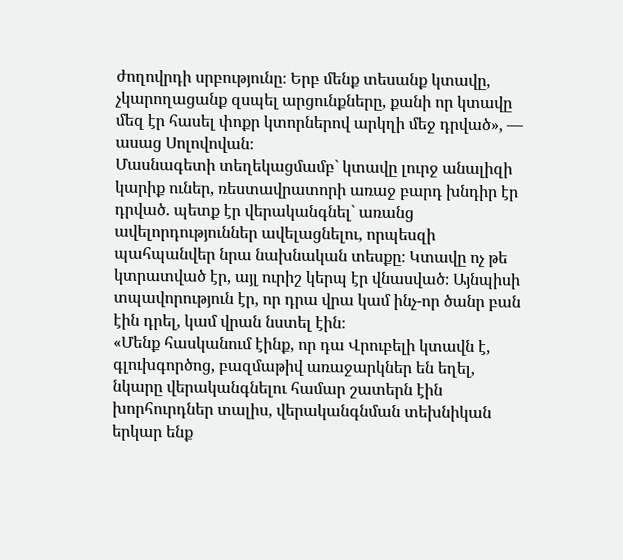ժողովրդի սրբությունը։ Երբ մենք տեսանք կտավը, չկարողացանք զսպել արցունքները, քանի որ կտավը մեզ էր հասել փոքր կտորներով արկղի մեջ դրված», — ասաց Սոլովովան։
Մասնագետի տեղեկացմամբ` կտավը լուրջ անալիզի կարիք ուներ, ռեստավրատորի առաջ բարդ խնդիր էր դրված. պետք էր վերականգնել` առանց ավելորդություններ ավելացնելու, որպեսզի պահպանվեր նրա նախնական տեսքը։ Կտավը ոչ թե կտրատված էր, այլ ուրիշ կերպ էր վնասված։ Այնպիսի տպավորություն էր, որ դրա վրա կամ ինչ-որ ծանր բան էին դրել, կամ վրան նստել էին։
«Մենք հասկանում էինք, որ դա Վրուբելի կտավն է, գլուխգործոց, բազմաթիվ առաջարկներ են եղել, նկարը վերականգնելու համար շատերն էին խորհուրդներ տալիս, վերականգնման տեխնիկան երկար ենք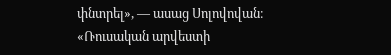փնտրել», — ասաց Սոլովովան։
«Ռուսական արվեստի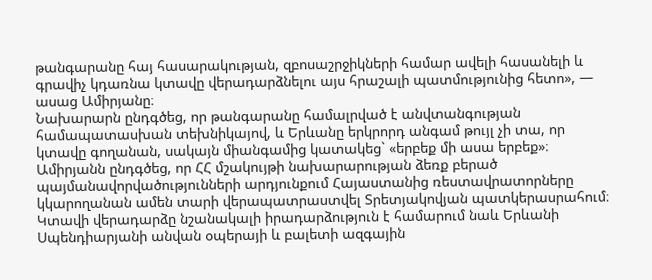թանգարանը հայ հասարակության, զբոսաշրջիկների համար ավելի հասանելի և գրավիչ կդառնա կտավը վերադարձնելու այս հրաշալի պատմությունից հետո», — ասաց Ամիրյանը։
Նախարարն ընդգծեց, որ թանգարանը համալրված է անվտանգության համապատասխան տեխնիկայով, և Երևանը երկրորդ անգամ թույլ չի տա, որ կտավը գողանան, սակայն միանգամից կատակեց` «երբեք մի ասա երբեք»։
Ամիրյանն ընդգծեց, որ ՀՀ մշակույթի նախարարության ձեռք բերած պայմանավորվածությունների արդյունքում Հայաստանից ռեստավրատորները կկարողանան ամեն տարի վերապատրաստվել Տրետյակովյան պատկերասրահում։
Կտավի վերադարձը նշանակալի իրադարձություն է համարում նաև Երևանի Սպենդիարյանի անվան օպերայի և բալետի ազգային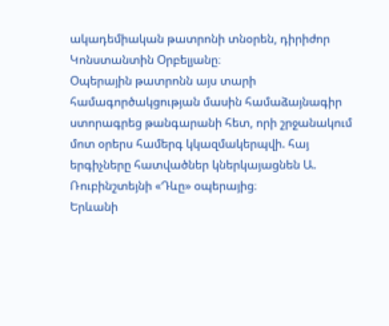ակադեմիական թատրոնի տնօրեն, դիրիժոր Կոնստանտին Օրբելյանը։
Օպերային թատրոնն այս տարի համագործակցության մասին համաձայնագիր ստորագրեց թանգարանի հետ, որի շրջանակում մոտ օրերս համերգ կկազմակերպվի. հայ երգիչները հատվածներ կներկայացնեն Ա. Ռուբինշտեյնի «Դևը» օպերայից։
Երևանի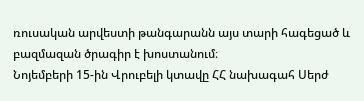ռուսական արվեստի թանգարանն այս տարի հագեցած և բազմազան ծրագիր է խոստանում։
Նոյեմբերի 15-ին Վրուբելի կտավը ՀՀ նախագահ Սերժ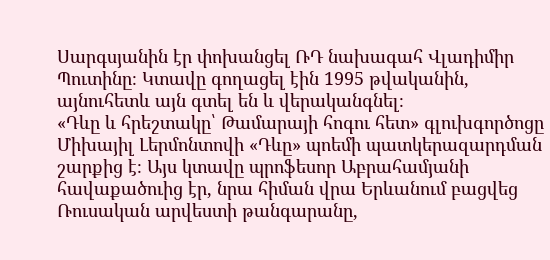Սարգսյանին էր փոխանցել ՌԴ նախագահ Վլադիմիր Պուտինը։ Կտավը գողացել էին 1995 թվականին, այնուհետև այն գտել են և վերականգնել։
«Դևը և հրեշտակը՝ Թամարայի հոգու հետ» գլուխգործոցը Միխայիլ Լերմոնտովի «Դևը» պոեմի պատկերազարդման շարքից է։ Այս կտավը պրոֆեսոր Աբրահամյանի հավաքածուից էր, նրա հիման վրա Երևանում բացվեց Ռուսական արվեստի թանգարանը,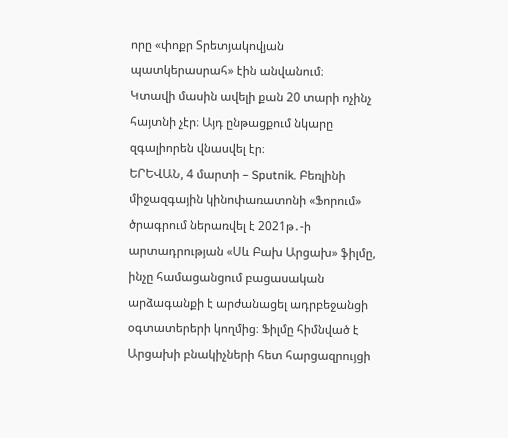որը «փոքր Տրետյակովյան պատկերասրահ» էին անվանում։
Կտավի մասին ավելի քան 20 տարի ոչինչ հայտնի չէր։ Այդ ընթացքում նկարը զգալիորեն վնասվել էր։
ԵՐԵՎԱՆ, 4 մարտի – Sputnik. Բեռլինի միջազգային կինոփառատոնի «Ֆորում» ծրագրում ներառվել է 2021թ․-ի արտադրության «Սև Բախ Արցախ» ֆիլմը, ինչը համացանցում բացասական արձագանքի է արժանացել ադրբեջանցի օգտատերերի կողմից։ Ֆիլմը հիմնված է Արցախի բնակիչների հետ հարցազրույցի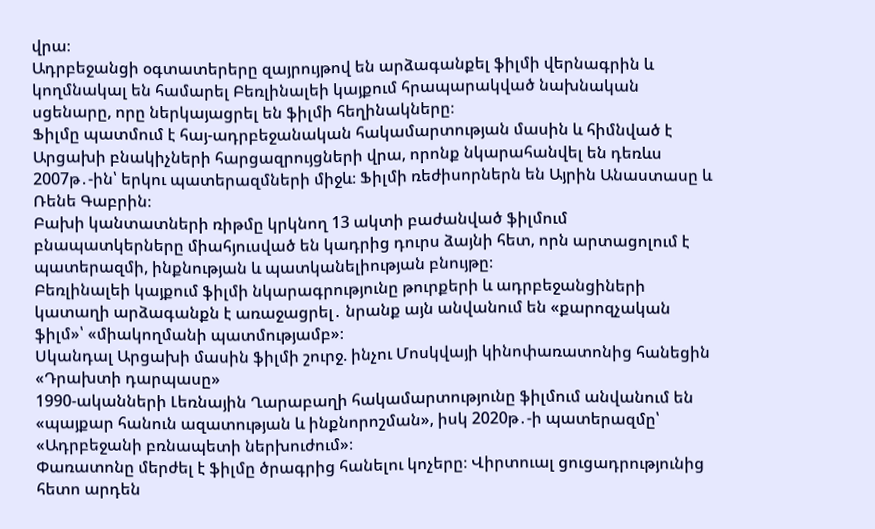վրա։
Ադրբեջանցի օգտատերերը զայրույթով են արձագանքել ֆիլմի վերնագրին և կողմնակալ են համարել Բեռլինալեի կայքում հրապարակված նախնական սցենարը, որը ներկայացրել են ֆիլմի հեղինակները։
Ֆիլմը պատմում է հայ-ադրբեջանական հակամարտության մասին և հիմնված է Արցախի բնակիչների հարցազրույցների վրա, որոնք նկարահանվել են դեռևս 2007թ․-ին՝ երկու պատերազմների միջև։ Ֆիլմի ռեժիսորներն են Այրին Անաստասը և Ռենե Գաբրին։
Բախի կանտատների ռիթմը կրկնող 13 ակտի բաժանված ֆիլմում բնապատկերները միահյուսված են կադրից դուրս ձայնի հետ, որն արտացոլում է պատերազմի, ինքնության և պատկանելիության բնույթը։
Բեռլինալեի կայքում ֆիլմի նկարագրությունը թուրքերի և ադրբեջանցիների կատաղի արձագանքն է առաջացրել․ նրանք այն անվանում են «քարոզչական ֆիլմ»՝ «միակողմանի պատմությամբ»։
Սկանդալ Արցախի մասին ֆիլմի շուրջ. ինչու Մոսկվայի կինոփառատոնից հանեցին «Դրախտի դարպասը»
1990-ականների Լեռնային Ղարաբաղի հակամարտությունը ֆիլմում անվանում են «պայքար հանուն ազատության և ինքնորոշման», իսկ 2020թ․-ի պատերազմը՝ «Ադրբեջանի բռնապետի ներխուժում»։
Փառատոնը մերժել է ֆիլմը ծրագրից հանելու կոչերը։ Վիրտուալ ցուցադրությունից հետո արդեն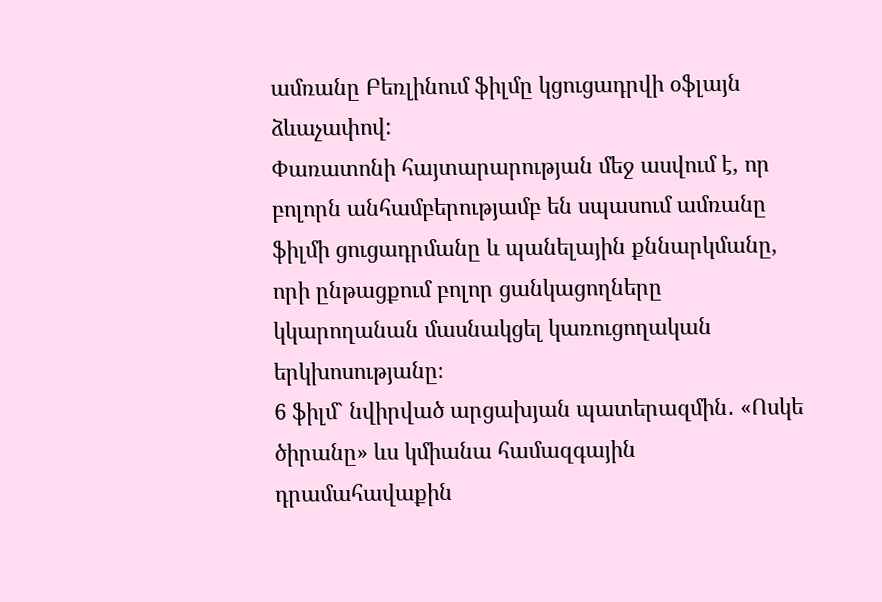ամռանը Բեռլինում ֆիլմը կցուցադրվի օֆլայն ձևաչափով:
Փառատոնի հայտարարության մեջ ասվում է, որ բոլորն անհամբերությամբ են սպասում ամռանը ֆիլմի ցուցադրմանը և պանելային քննարկմանը, որի ընթացքում բոլոր ցանկացողները կկարողանան մասնակցել կառուցողական երկխոսությանը։
6 ֆիլմ` նվիրված արցախյան պատերազմին․ «Ոսկե ծիրանը» ևս կմիանա համազգային դրամահավաքին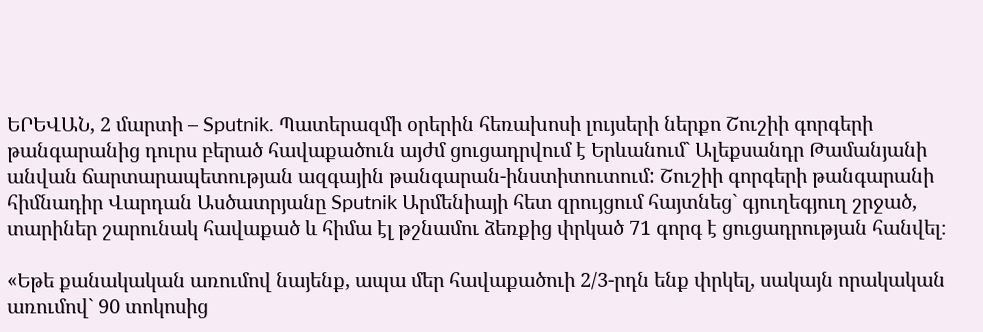ԵՐԵՎԱՆ, 2 մարտի – Sputnik. Պատերազմի օրերին հեռախոսի լույսերի ներքո Շուշիի գորգերի թանգարանից դուրս բերած հավաքածուն այժմ ցուցադրվում է Երևանում` Ալեքսանդր Թամանյանի անվան ճարտարապետության ազգային թանգարան-ինստիտուտում: Շուշիի գորգերի թանգարանի հիմնադիր Վարդան Ասծատրյանը Sputnik Արմենիայի հետ զրույցում հայտնեց` գյուղեգյուղ շրջած, տարիներ շարունակ հավաքած և հիմա էլ թշնամու ձեռքից փրկած 71 գորգ է ցուցադրության հանվել։

«Եթե քանակական առումով նայենք, ապա մեր հավաքածուի 2/3-րդն ենք փրկել, սակայն որակական առումով` 90 տոկոսից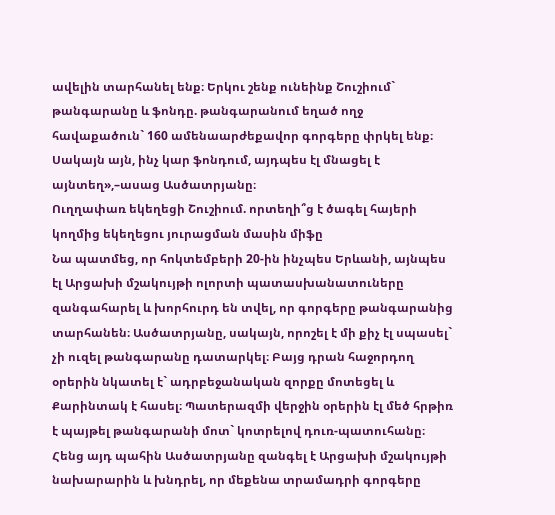ավելին տարհանել ենք։ Երկու շենք ունեինք Շուշիում` թանգարանը և ֆոնդը. թանգարանում եղած ողջ հավաքածուն` 160 ամենաարժեքավոր գորգերը փրկել ենք։ Սակայն այն, ինչ կար ֆոնդում, այդպես էլ մնացել է այնտեղ»,–ասաց Ասծատրյանը։
Ուղղափառ եկեղեցի Շուշիում. որտեղի՞ց է ծագել հայերի կողմից եկեղեցու յուրացման մասին միֆը
Նա պատմեց, որ հոկտեմբերի 20-ին ինչպես Երևանի, այնպես էլ Արցախի մշակույթի ոլորտի պատասխանատուները զանգահարել և խորհուրդ են տվել, որ գորգերը թանգարանից տարհանեն։ Ասծատրյանը, սակայն, որոշել է մի քիչ էլ սպասել` չի ուզել թանգարանը դատարկել։ Բայց դրան հաջորդող օրերին նկատել է` ադրբեջանական զորքը մոտեցել և Քարինտակ է հասել։ Պատերազմի վերջին օրերին էլ մեծ հրթիռ է պայթել թանգարանի մոտ` կոտրելով դուռ-պատուհանը։ Հենց այդ պահին Ասծատրյանը զանգել է Արցախի մշակույթի նախարարին և խնդրել, որ մեքենա տրամադրի գորգերը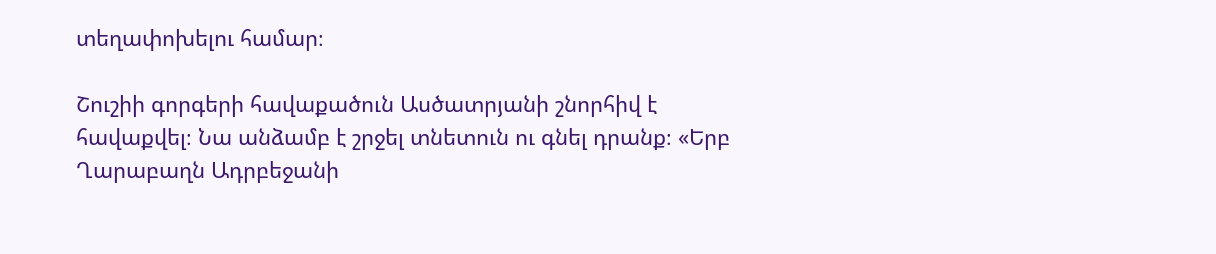տեղափոխելու համար։

Շուշիի գորգերի հավաքածուն Ասծատրյանի շնորհիվ է հավաքվել։ Նա անձամբ է շրջել տնետուն ու գնել դրանք։ «Երբ Ղարաբաղն Ադրբեջանի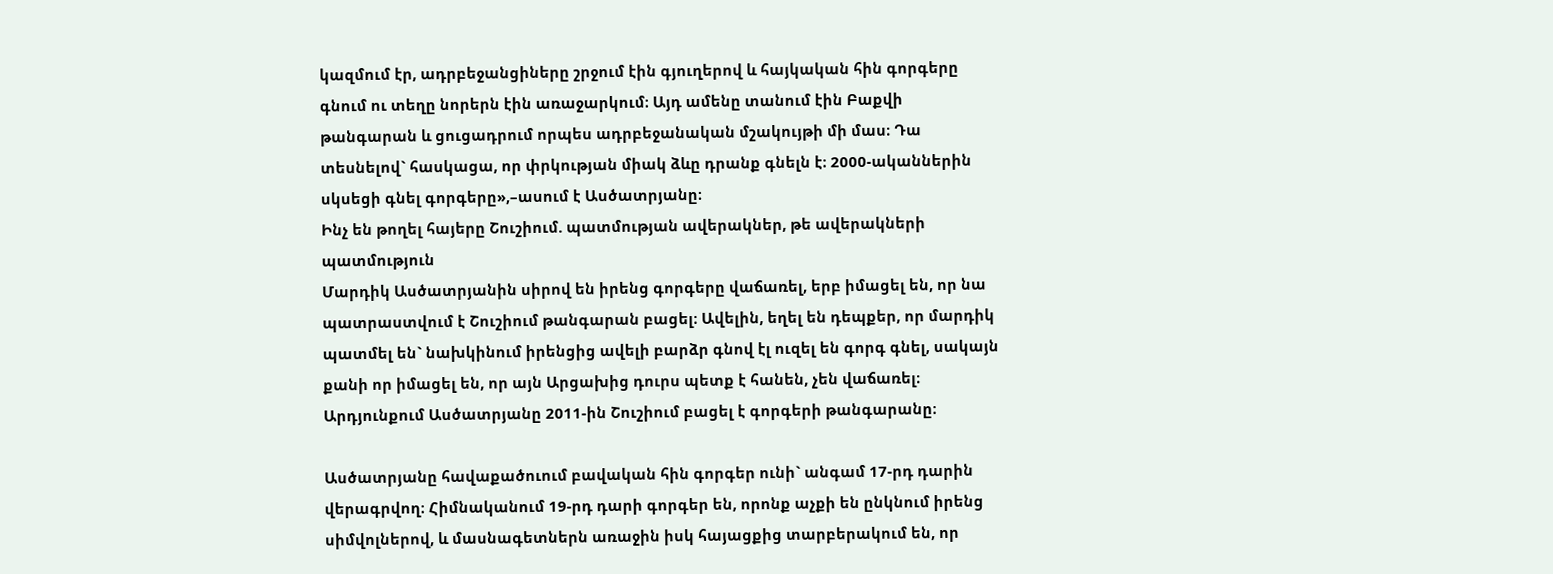կազմում էր, ադրբեջանցիները շրջում էին գյուղերով և հայկական հին գորգերը գնում ու տեղը նորերն էին առաջարկում։ Այդ ամենը տանում էին Բաքվի թանգարան և ցուցադրում որպես ադրբեջանական մշակույթի մի մաս։ Դա տեսնելով` հասկացա, որ փրկության միակ ձևը դրանք գնելն է։ 2000-ականներին սկսեցի գնել գորգերը»,–ասում է Ասծատրյանը։
Ինչ են թողել հայերը Շուշիում. պատմության ավերակներ, թե ավերակների պատմություն
Մարդիկ Ասծատրյանին սիրով են իրենց գորգերը վաճառել, երբ իմացել են, որ նա պատրաստվում է Շուշիում թանգարան բացել։ Ավելին, եղել են դեպքեր, որ մարդիկ պատմել են` նախկինում իրենցից ավելի բարձր գնով էլ ուզել են գորգ գնել, սակայն քանի որ իմացել են, որ այն Արցախից դուրս պետք է հանեն, չեն վաճառել։ Արդյունքում Ասծատրյանը 2011-ին Շուշիում բացել է գորգերի թանգարանը։

Ասծատրյանը հավաքածուում բավական հին գորգեր ունի` անգամ 17-րդ դարին վերագրվող։ Հիմնականում 19-րդ դարի գորգեր են, որոնք աչքի են ընկնում իրենց սիմվոլներով, և մասնագետներն առաջին իսկ հայացքից տարբերակում են, որ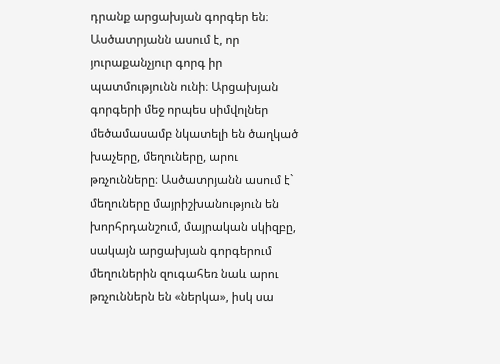դրանք արցախյան գորգեր են։
Ասծատրյանն ասում է, որ յուրաքանչյուր գորգ իր պատմությունն ունի։ Արցախյան գորգերի մեջ որպես սիմվոլներ մեծամասամբ նկատելի են ծաղկած խաչերը, մեղուները, արու թռչունները։ Ասծատրյանն ասում է` մեղուները մայրիշխանություն են խորհրդանշում, մայրական սկիզբը, սակայն արցախյան գորգերում մեղուներին զուգահեռ նաև արու թռչուններն են «ներկա», իսկ սա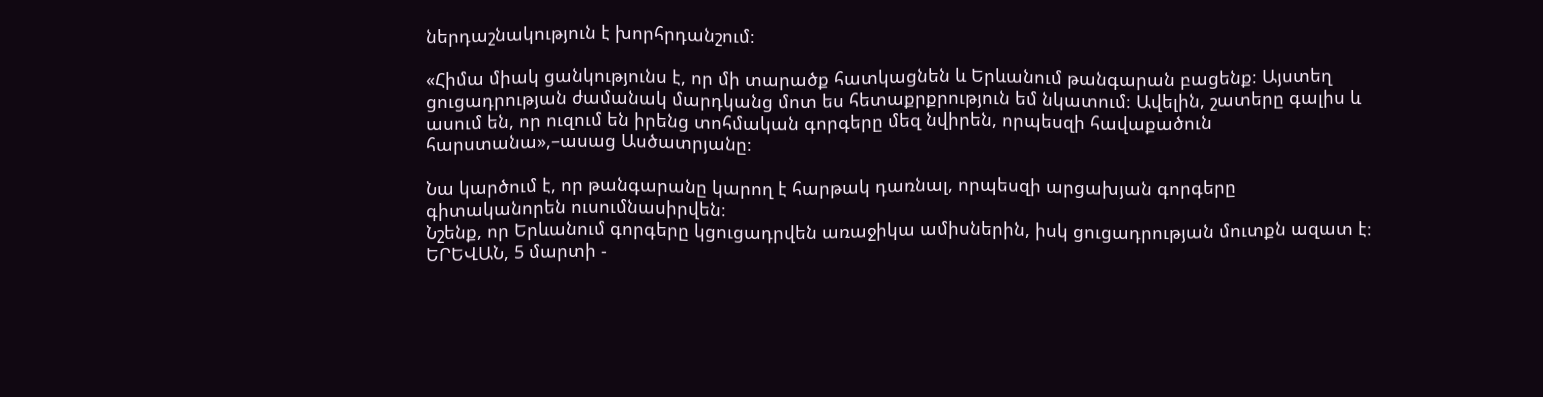ներդաշնակություն է խորհրդանշում։

«Հիմա միակ ցանկությունս է, որ մի տարածք հատկացնեն և Երևանում թանգարան բացենք։ Այստեղ ցուցադրության ժամանակ մարդկանց մոտ ես հետաքրքրություն եմ նկատում։ Ավելին, շատերը գալիս և ասում են, որ ուզում են իրենց տոհմական գորգերը մեզ նվիրեն, որպեսզի հավաքածուն հարստանա»,–ասաց Ասծատրյանը։

Նա կարծում է, որ թանգարանը կարող է հարթակ դառնալ, որպեսզի արցախյան գորգերը գիտականորեն ուսումնասիրվեն։
Նշենք, որ Երևանում գորգերը կցուցադրվեն առաջիկա ամիսներին, իսկ ցուցադրության մուտքն ազատ է։
ԵՐԵՎԱՆ, 5 մարտի -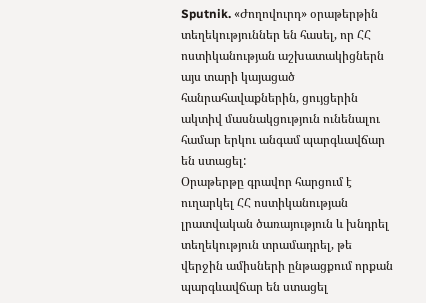Sputnik. «Ժողովուրդ» օրաթերթին տեղեկություններ են հասել, որ ՀՀ ոստիկանության աշխատակիցներն այս տարի կայացած հանրահավաքներին, ցույցերին ակտիվ մասնակցություն ունենալու համար երկու անգամ պարգևավճար են ստացել:
Օրաթերթը գրավոր հարցում է ուղարկել ՀՀ ոստիկանության լրատվական ծառայություն և խնդրել տեղեկություն տրամադրել, թե վերջին ամիսների ընթացքում որքան պարգևավճար են ստացել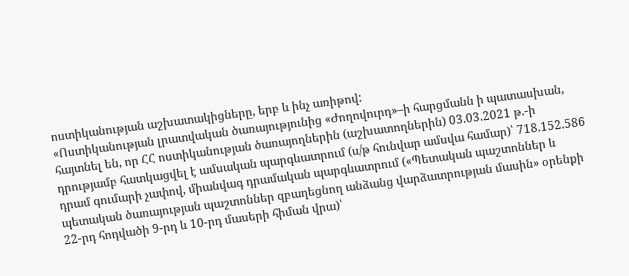ոստիկանության աշխատակիցները, երբ և ինչ առիթով:
«Ոստիկանության լրատվական ծառայությունից «Ժողովուրդ»–ի հարցմանն ի պատասխան, հայտնել են, որ ՀՀ ոստիկանության ծառայողներին (աշխատողներին) 03.03.2021 թ.-ի դրությամբ հատկացվել է ամսական պարգևատրում (ս/թ հունվար ամսվա համար)՝ 718.152.586 դրամ գումարի չափով, միանվագ դրամական պարգևատրում («Պետական պաշտոններ և պետական ծառայության պաշտոններ զբաղեցնող անձանց վարձատրության մասին» օրենքի 22-րդ հոդվածի 9-րդ և 10-րդ մասերի հիման վրա)՝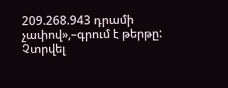209.268.943 դրամի չափով»,–գրում է թերթը:
Չտրվել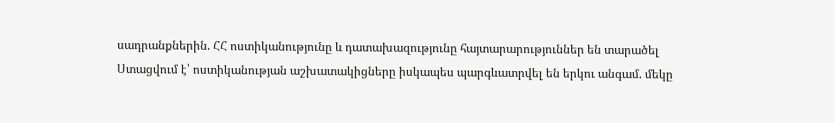սադրանքներին. ՀՀ ոստիկանությունը և դատախազությունը հայտարարություններ են տարածել
Ստացվում է՝ ոստիկանության աշխատակիցները իսկապես պարգևատրվել են երկու անգամ. մեկը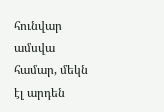հունվար ամսվա համար, մեկն էլ արդեն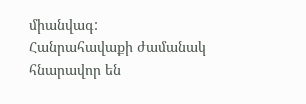միանվագ:
Հանրահավաքի ժամանակ հնարավոր են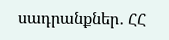սադրանքներ․ ՀՀ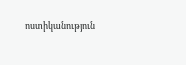ոստիկանություն